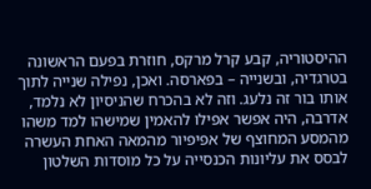ההיסטוריה, קבע קרל מרקס, חוזרת בפעם הראשונה בטרגדיה, ובשנייה – בפארסה. ואכן, נפילה שנייה לתוך אותו בור זה נלעג. וזה לא בהכרח שהניסיון לא נלמד, אדרבה, היה אפשר אפילו להאמין שמישהו למד משהו מהמסע המחוצף של אפיפיור מהמאה האחת העשרה לבסס את עליונות הכנסייה על כל מוסדות השלטון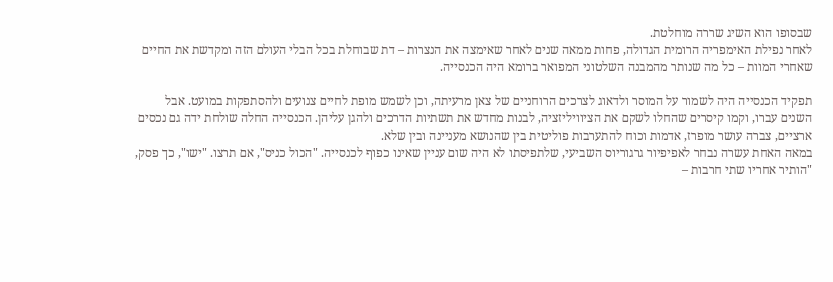שבסופו הוא השיג שררה מוחלטת.
לאחר נפילת האימפריה הרומית הגדולה, פחות ממאה שנים לאחר שאימצה את הנצרות – דת שבוחלת בכל הבלי העולם הזה ומקדשת את החיים שאחרי המוות – כל מה שנותר מהמבנה השלטוני המפואר ברומא היה הכנסייה.

תפקיד הכנסייה היה לשמור על המוסר ולדאוג לצרכים הרוחניים של צאן מרעיתה, וכן לשמש מופת לחיים צנועים ולהסתפקות במועט. אבל השנים עברו, וקמו קיסרים שהחלו לשקם את הציוויליזציה, לבנות מחדש את תשתיות הדרכים ולהגן עליהן. הכנסייה החלה שולחת ידה גם נכסים ארציים, צברה עושר מופרז, אדמות וכוח להתערבות פוליטית בין שהנושא מעניינה ובין שלא.
במאה האחת עשרה נבחר לאפיפיור גרגוריוס השביעי, שלתפיסתו לא היה שום עניין שאינו כפוף לכנסייה. "הכול כניס", אם תרצו. "ישו", כך פסק, "הותיר אחריו שתי חרבות –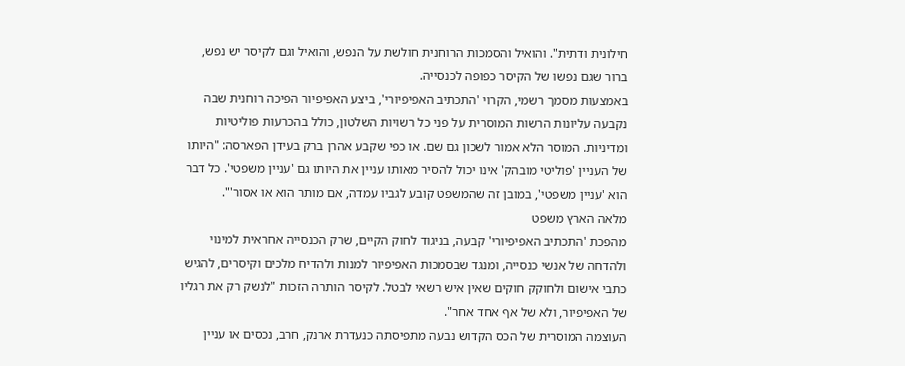חילונית ודתית". והואיל והסמכות הרוחנית חולשת על הנפש, והואיל וגם לקיסר יש נפש, ברור שגם נפשו של הקיסר כפופה לכנסייה.
באמצעות מסמך רשמי, הקרוי 'התכתיב האפיפיורי', ביצע האפיפיור הפיכה רוחנית שבה נקבעה עליונות הרשות המוסרית על פני כל רשויות השלטון, כולל בהכרעות פוליטיות ומדיניות. המוסר הלא אמור לשכון גם שם. או כפי שקבע אהרן ברק בעידן הפארסה: "היותו של העניין 'פוליטי מובהק' אינו יכול להסיר מאותו עניין את היותו גם 'עניין משפטי'. כל דבר הוא 'עניין משפטי', במובן זה שהמשפט קובע לגביו עמדה, אם מותר הוא או אסור'".
מלאה הארץ משפט
מהפכת 'התכתיב האפיפיורי' קבעה, בניגוד לחוק הקיים, שרק הכנסייה אחראית למינוי ולהדחה של אנשי כנסייה, ומנגד שבסמכות האפיפיור למנות ולהדיח מלכים וקיסרים, להגיש כתבי אישום ולחוקק חוקים שאין איש רשאי לבטל. לקיסר הותרה הזכות "לנשק רק את רגליו של האפיפיור, ולא של אף אחד אחר".
העוצמה המוסרית של הכס הקדוש נבעה מתפיסתה כנעדרת ארנק, חרב, נכסים או עניין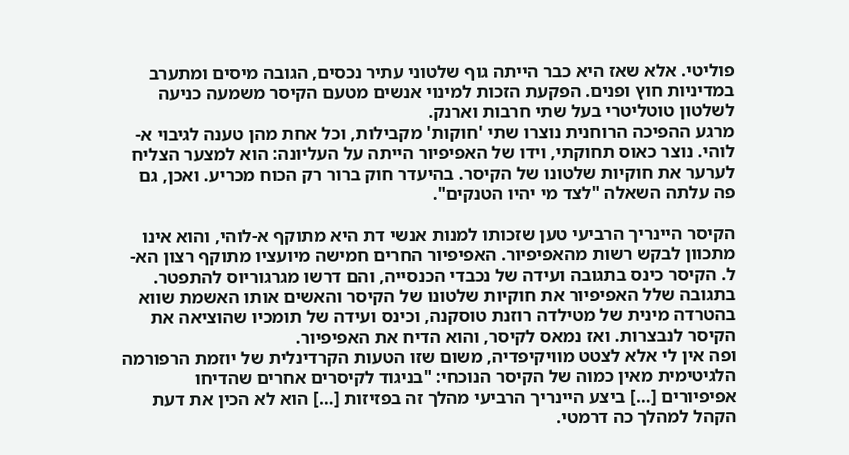פוליטי. אלא שאז היא כבר הייתה גוף שלטוני עתיר נכסים, הגובה מיסים ומתערב במדיניות חוץ ופנים. הפקעת הזכות למינוי אנשים מטעם הקיסר משמעה כניעה לשלטון טוטליטרי בעל שתי חרבות וארנק.
מרגע ההפיכה הרוחנית נוצרו שתי 'חוקות' מקבילות, וכל אחת מהן טענה לגיבוי א-לוהי. נוצר כאוס תחוקתי, וידו של האפיפיור הייתה על העליונה: הוא למצער הצליח לערער את חוקיות שלטונו של הקיסר. בהיעדר חוק ברור רק הכוח מכריע. ואכן, גם פה עלתה השאלה "לצד מי יהיו הטנקים".

הקיסר היינריך הרביעי טען שזכותו למנות אנשי דת היא מתוקף א-לוהי, והוא אינו מתכוון לבקש רשות מהאפיפיור. האפיפיור החרים חמישה מיועציו מתוקף רצון הא-ל. הקיסר כינס בתגובה ועידה של נכבדי הכנסייה, והם דרשו מגרגוריוס להתפטר. בתגובה שלל האפיפיור את חוקיות שלטונו של הקיסר והאשים אותו האשמת שווא בהטרדה מינית של מטילדה רוזנת טוסקנה, וכינס ועידה של תומכיו שהוציאה את הקיסר לנבצרות. ואז נמאס לקיסר, והוא הדיח את האפיפיור.
ופה אין לי אלא לצטט מוויקיפדיה, משום שזו הטעות הקרדינלית של יוזמת הרפורמה הלגיטימית מאין כמוה של הקיסר הנוכחי: "בניגוד לקיסרים אחרים שהדיחו אפיפיורים […] ביצע היינריך הרביעי מהלך זה בפזיזות […] הוא לא הכין את דעת הקהל למהלך כה דרמטי.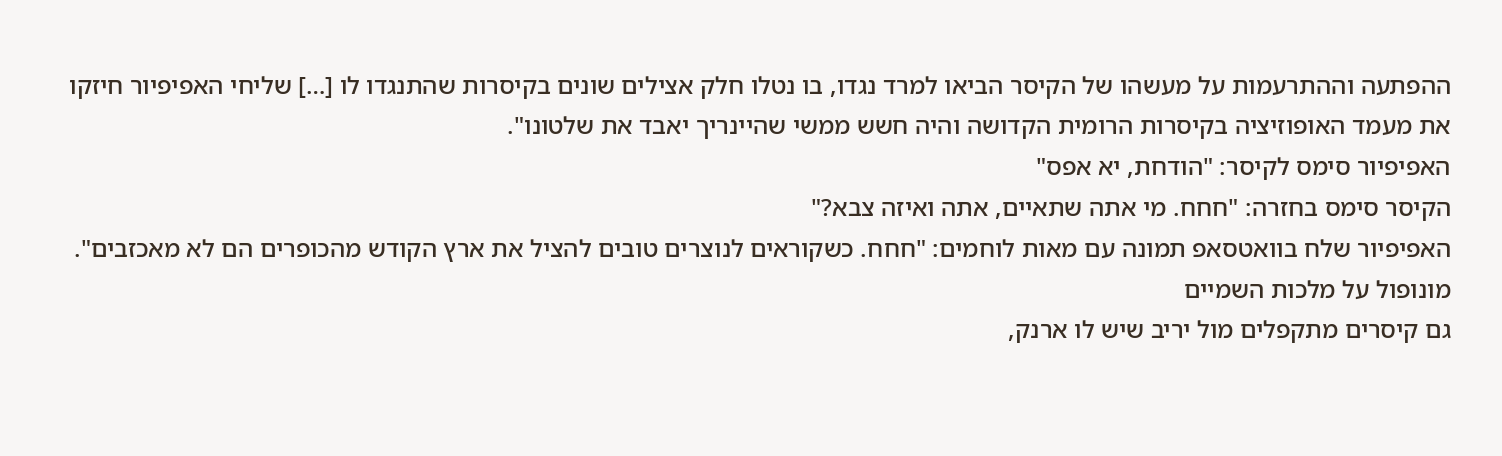ההפתעה וההתרעמות על מעשהו של הקיסר הביאו למרד נגדו, בו נטלו חלק אצילים שונים בקיסרות שהתנגדו לו […] שליחי האפיפיור חיזקו את מעמד האופוזיציה בקיסרות הרומית הקדושה והיה חשש ממשי שהיינריך יאבד את שלטונו".
האפיפיור סימס לקיסר: "הודחת, יא אפס"
הקיסר סימס בחזרה: "חחח. מי אתה שתאיים, אתה ואיזה צבא?"
האפיפיור שלח בוואטסאפ תמונה עם מאות לוחמים: "חחח. כשקוראים לנוצרים טובים להציל את ארץ הקודש מהכופרים הם לא מאכזבים".
מונופול על מלכות השמיים
גם קיסרים מתקפלים מול יריב שיש לו ארנק,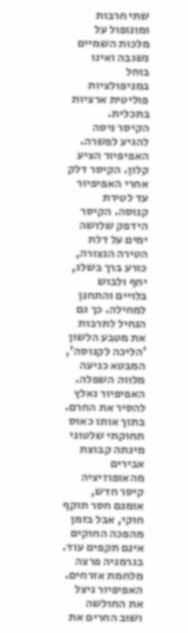שתי חרבות ומונופול על מלכות השמיים נשגבה ואינו בוחל במניפולציות פוליטית ארציות בתכלית.
הקיסר ניסה להגיע לפשרה. האפיפיור הציע קלון. הקיסר דלק אחרי האפיפיור עד לטירת קנוסה. הקיסר הידפק שלושה ימים על דלת הטירה הנצורה, כורע ברך בשלג, יחף ולבוש בלויים והתחנן למחילה. כך גם הנחיל לתרבות את מטבע הלשון 'הליכה לקנוסה', המבטא כניעה מלווה השפלה. האפיפיור נאלץ להסיר את החרם.
בתוך אותו כאוס תחוקתי שלטוני מינתה קבוצת אבירים מהאופוזיציה קיסר חדש, אומנם חסר תוקף חוקי, אבל בזמן מהפכה החוקים אינם תקפים עוד. בגרמניה פרצה מלחמת אזרחים. האפיפיור ניצל את החולשה ושוב החרים את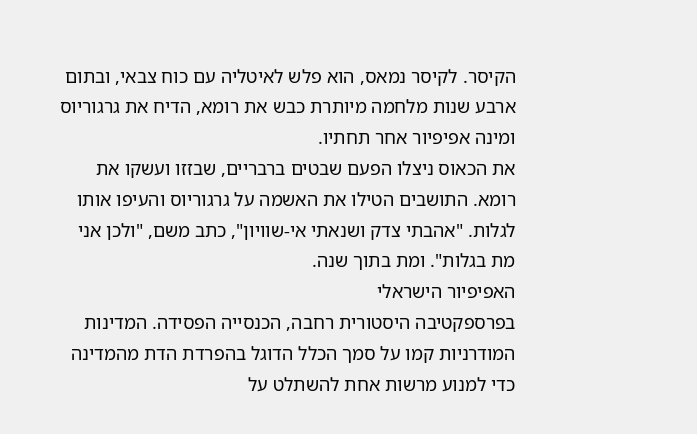הקיסר. לקיסר נמאס, הוא פלש לאיטליה עם כוח צבאי, ובתום ארבע שנות מלחמה מיותרת כבש את רומא, הדיח את גרגוריוס ומינה אפיפיור אחר תחתיו.
את הכאוס ניצלו הפעם שבטים ברבריים, שבזזו ועשקו את רומא. התושבים הטילו את האשמה על גרגוריוס והעיפו אותו לגלות. "אהבתי צדק ושנאתי אי-שוויון", כתב משם, "ולכן אני מת בגלות". ומת בתוך שנה.
האפיפיור הישראלי
בפרספקטיבה היסטורית רחבה, הכנסייה הפסידה. המדינות המודרניות קמו על סמך הכלל הדוגל בהפרדת הדת מהמדינה כדי למנוע מרשות אחת להשתלט על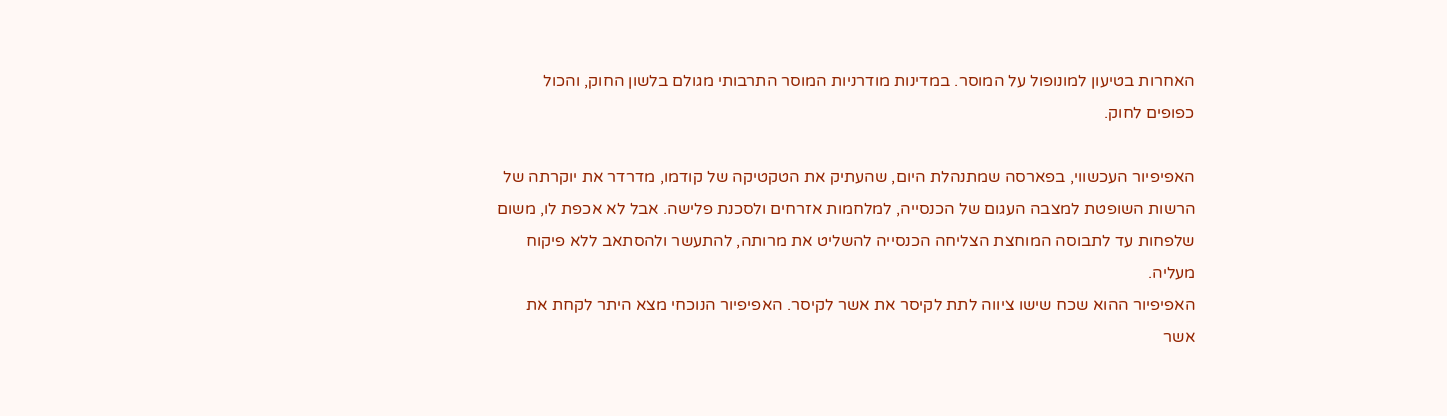האחרות בטיעון למונופול על המוסר. במדינות מודרניות המוסר התרבותי מגולם בלשון החוק, והכול כפופים לחוק.

האפיפיור העכשווי, בפארסה שמתנהלת היום, שהעתיק את הטקטיקה של קודמו, מדרדר את יוקרתה של הרשות השופטת למצבה העגום של הכנסייה, למלחמות אזרחים ולסכנת פלישה. אבל לא אכפת לו, משום שלפחות עד לתבוסה המוחצת הצליחה הכנסייה להשליט את מרותה, להתעשר ולהסתאב ללא פיקוח מעליה.
האפיפיור ההוא שכח שישו ציווה לתת לקיסר את אשר לקיסר. האפיפיור הנוכחי מצא היתר לקחת את אשר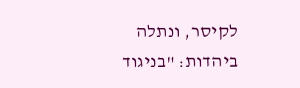לקיסר, ונתלה ביהדות: "בניגוד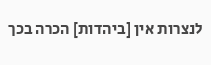לנצרות אין [ביהדות] הכרה בכך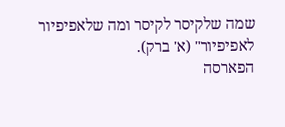שמה שלקיסר לקיסר ומה שלאפיפיור לאפיפיור" (א' ברק).
הפארסה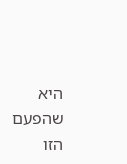היא שהפעם הזו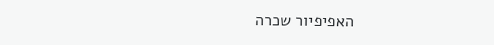האפיפיור שכרה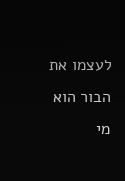לעצמו את הבור הוא מי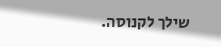שילך לקנוסה.